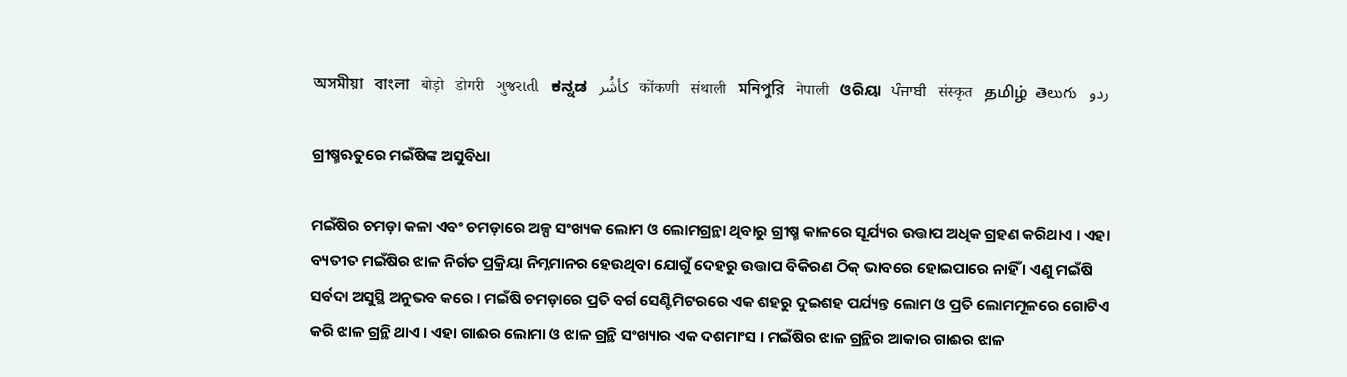অসমীয়া   বাংলা   बोड़ो   डोगरी   ગુજરાતી   ಕನ್ನಡ   كأشُر   कोंकणी   संथाली   মনিপুরি   नेपाली   ଓରିୟା   ਪੰਜਾਬੀ   संस्कृत   தமிழ்  తెలుగు   ردو

ଗ୍ରୀଷ୍ମଋତୁରେ ମଇଁଷିଙ୍କ ଅସୁବିଧା

ମଇଁଷିର ଚମଡ଼ା କଳା ଏବଂ ଚମଡ଼ାରେ ଅଳ୍ପ ସଂଖ୍ୟକ ଲୋମ ଓ ଲୋମଗ୍ରନ୍ଥା ଥିବାରୁ ଗ୍ରୀଷ୍ମ କାଳରେ ସୂର୍ଯ୍ୟର ଉତ୍ତାପ ଅଧିକ ଗ୍ରହଣ କରିଥାଏ । ଏହା ବ୍ୟତୀତ ମଇଁଷିର ଝାଳ ନିର୍ଗତ ପ୍ରକ୍ରିୟା ନିମ୍ନମାନର ହେଉଥିବା ଯୋଗୁଁ ଦେହରୁ ଉତ୍ତାପ ବିକିରଣ ଠିକ୍ ଭାବରେ ହୋଇପାରେ ନାହିଁ । ଏଣୁ ମଇଁଷି ସର୍ବଦା ଅସୁସ୍ଥି ଅନୁଭବ କରେ । ମଇଁଷି ଚମଡ଼ାରେ ପ୍ରତି ବର୍ଗ ସେଣ୍ଟିମିଟରରେ ଏକ ଶହରୁ ଦୁଇଶହ ପର୍ଯ୍ୟନ୍ତ ଲୋମ ଓ ପ୍ରତି ଲୋମମୂଳରେ ଗୋଟିଏ କରି ଝାଳ ଗ୍ରନ୍ଥି ଥାଏ । ଏହା ଗାଈର ଲୋମା ଓ ଝାଳ ଗ୍ରନ୍ଥି ସଂଖ୍ୟାର ଏକ ଦଶମାଂସ । ମଇଁଷିର ଝାଳ ଗ୍ରନ୍ଥିର ଆକାର ଗାଈର ଝାଳ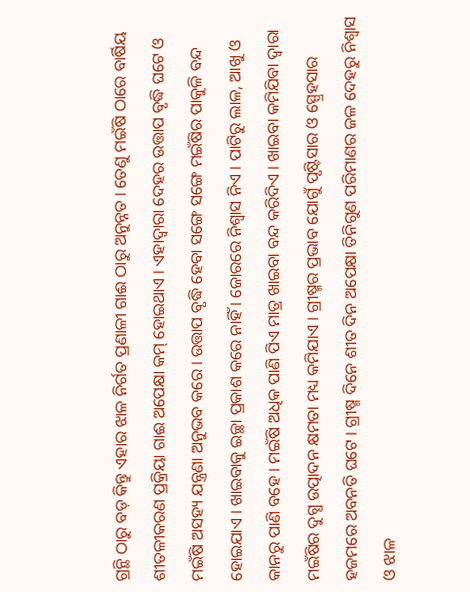ଗ୍ରନ୍ଥି ଠାରୁ ବଡ଼ କିନ୍ତୁ ଏହାର ଝାଳ ନିର୍ଗତ ପ୍ରଣାଳୀ ଗାଈ ଠାରୁ ଅନୁନ୍ନତ । ତେଣୁ ମଇଁଷି ଠାରେ ବାର୍ଷିୟ ଶୀତଳୀକରଣ ପ୍ରକ୍ରିୟା ଗାଈ ଅପେକ୍ଷା କମ୍ ହୋଇଥାଏ । ଏହାଦ୍ଵାରା ଦେହର ଉତ୍ତାପ ବୃଦ୍ଧି ଘଟେ ଓ ମଇଁଷି ଅସହ୍ୟ ଯନ୍ତ୍ରଣା ଅନୁଭବ କରେ । ଉତ୍ତାପ ବୃଦ୍ଧି ହେବା ସଙ୍ଗେ ସଙ୍ଗେ ମଇଁଷିର ପାକୁଳି ବନ୍ଦ ହୋଇଯାଏ । ଖାଇବାକୁ ଇଚ୍ଛା ପ୍ରକାଶ କରେ ନାହିଁ । ଜୋରରେ ନିଶ୍ଵାସ ନିଏ । ପାଟିରୁ ଲାଳ, ଆଖୁ ଓ କାନରୁ ପାଣି ବହେ । ମଇଁଷି ଅଧିକ ପାଣି ପିଏ ମାତ୍ର ଖାଇବା ବନ୍ଦ କରିଦିଏ । ଖାଇବା କମିଯିବା ଦ୍ଵାରା ମଇଁଷିର ଦୁଗ୍ଧ ଉତ୍ପାଦନ କ୍ଷମତା ମଧ୍ୟ କମିଯାଏ । ଗ୍ରୀଷ୍ମର ପ୍ରଭାବ ଯୋଗୁଁ ପୃଷ୍ଟିସାର ଓ ସ୍ପ୍ରେହସାର ହଜମରେ ଅବନତି ଘଟେ । ଗ୍ରୀଷ୍ମ ଦିନେ ଶୀତ ଦିନ ଅପେକ୍ଷା ତିନିଗୁଣ ପରିମାଣର ଜଳ ଦେହରୁ ନିଶ୍ଵାସ ଓ ଝାଳ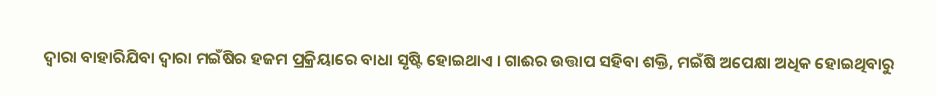ଦ୍ଵାରା ବାହାରିଯିବା ଦ୍ଵାରା ମଇଁଷିର ହଜମ ପ୍ରକ୍ରିୟାରେ ବାଧା ସୃଷ୍ଟି ହୋଇଥାଏ । ଗାଈର ଉତ୍ତାପ ସହିବା ଶକ୍ତି, ମଇଁଷି ଅପେକ୍ଷା ଅଧିକ ହୋଇଥିବାରୁ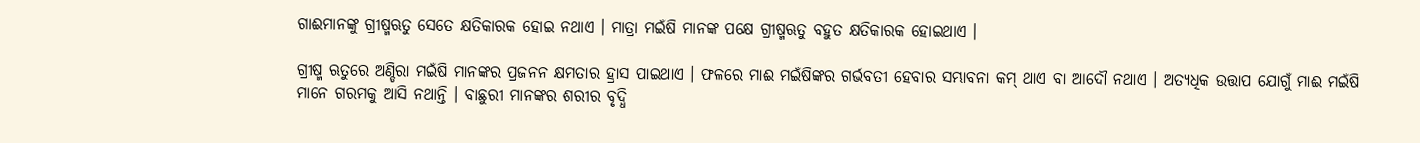ଗାଈମାନଙ୍କୁ ଗ୍ରୀଷ୍ମଋତୁ ସେତେ କ୍ଷତିକାରକ ହୋଇ ନଥାଏ । ମାତ୍ରା ମଇଁଷି ମାନଙ୍କ ପକ୍ଷେ ଗ୍ରୀଷ୍ମଋତୁ ବହୁତ କ୍ଷତିକାରକ ହୋଇଥାଏ ।

ଗ୍ରୀଷ୍ମ ଋତୁରେ ଅଣ୍ଡିରା ମଇଁଷି ମାନଙ୍କର ପ୍ରଜନନ କ୍ଷମତାର ହ୍ରାସ ପାଇଥାଏ । ଫଳରେ ମାଈ ମଇଁଷିଙ୍କର ଗର୍ଭବତୀ ହେବାର ସମ୍ଭାବନା କମ୍ ଥାଏ ବା ଆଦୌ ନଥାଏ । ଅତ୍ୟଧିକ ଉତ୍ତାପ ଯୋଗୁଁ ମାଈ ମଇଁଷି ମାନେ ଗରମକୁ ଆସି ନଥାନ୍ତି । ବାଛୁରୀ ମାନଙ୍କର ଶରୀର ବୃଦ୍ଧି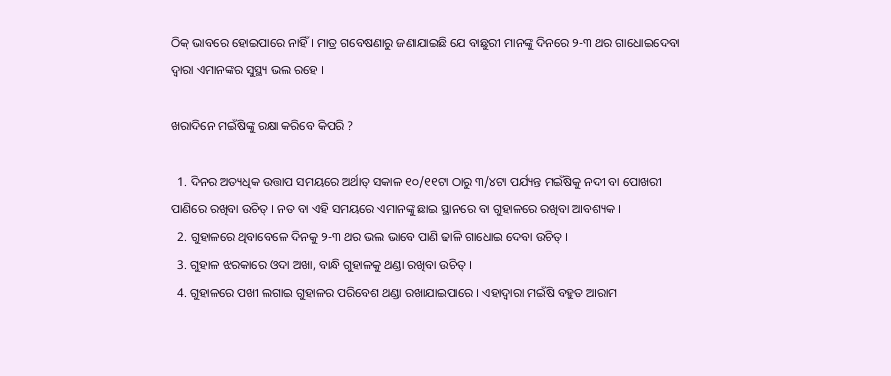ଠିକ୍ ଭାବରେ ହୋଇପାରେ ନାହିଁ । ମାତ୍ର ଗବେଷଣାରୁ ଜଣାଯାଇଛି ଯେ ବାଛୁରୀ ମାନଙ୍କୁ ଦିନରେ ୨-୩ ଥର ଗାଧୋଇଦେବା ଦ୍ଵାରା ଏମାନଙ୍କର ସୁସ୍ଥ୍ୟ ଭଲ ରହେ ।

ଖରାଦିନେ ମଇଁଷିଙ୍କୁ ରକ୍ଷା କରିବେ କିପରି ?

  1. ଦିନର ଅତ୍ୟଧିକ ଉତ୍ତାପ ସମୟରେ ଅର୍ଥାତ୍‌ ସକାଳ ୧୦/୧୧ଟା ଠାରୁ ୩/୪ଟା ପର୍ଯ୍ୟନ୍ତ ମଇଁଷିକୁ ନଦୀ ବା ପୋଖରୀ ପାଣିରେ ରଖିବା ଉଚିତ୍ । ନତ ବା ଏହି ସମୟରେ ଏମାନଙ୍କୁ ଛାଇ ସ୍ଥାନରେ ବା ଗୁହାଳରେ ରଖିବା ଆବଶ୍ୟକ ।
  2. ଗୁହାଳରେ ଥିବାବେଳେ ଦିନକୁ ୨-୩ ଥର ଭଲ ଭାବେ ପାଣି ଢାଳି ଗାଧୋଇ ଦେବା ଉଚିତ୍ ।
  3. ଗୁହାଳ ଝରକାରେ ଓଦା ଅଖା, ବାନ୍ଧି ଗୁହାଳକୁ ଥଣ୍ଡା ରଖିବା ଉଚିତ୍ ।
  4. ଗୁହାଳରେ ପଖୀ ଲଗାଇ ଗୁହାଳର ପରିବେଶ ଥଣ୍ଡା ରଖାଯାଇପାରେ । ଏହାଦ୍ଵାରା ମଇଁଷି ବହୁତ ଆରାମ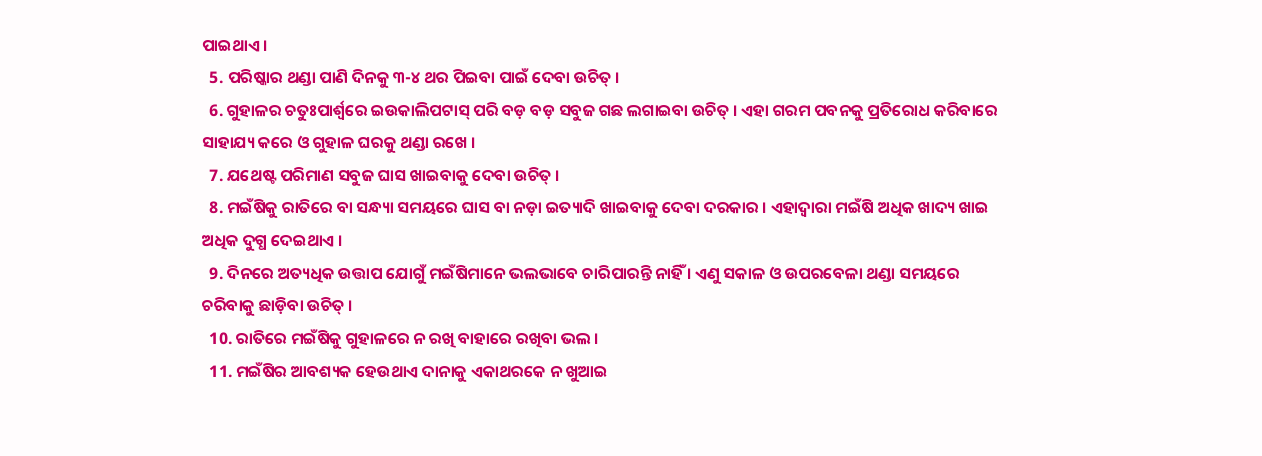ପାଇଥାଏ ।
  5. ପରିଷ୍କାର ଥଣ୍ଡା ପାଣି ଦିନକୁ ୩-୪ ଥର ପିଇବା ପାଇଁ ଦେବା ଉଚିତ୍ ।
  6. ଗୁହାଳର ଚତୁଃପାର୍ଶ୍ୱରେ ଇଉକାଲିପଟାସ୍ ପରି ବଡ଼ ବଡ଼ ସବୁଜ ଗଛ ଲଗାଇବା ଉଚିତ୍ । ଏହା ଗରମ ପବନକୁ ପ୍ରତିରୋଧ କରିବାରେ ସାହାଯ୍ୟ କରେ ଓ ଗୁହାଳ ଘରକୁ ଥଣ୍ଡା ରଖେ ।
  7. ଯଥେଷ୍ଟ ପରିମାଣ ସବୁଜ ଘାସ ଖାଇବାକୁ ଦେବା ଉଚିତ୍ ।
  8. ମଇଁଷିକୁ ରାତିରେ ବା ସନ୍ଧ୍ୟା ସମୟରେ ଘାସ ବା ନଡ଼ା ଇତ୍ୟାଦି ଖାଇବାକୁ ଦେବା ଦରକାର । ଏହାଦ୍ଵାରା ମଇଁଷି ଅଧିକ ଖାଦ୍ୟ ଖାଇ ଅଧିକ ଦୁଗ୍ଧ ଦେଇଥାଏ ।
  9. ଦିନରେ ଅତ୍ୟଧିକ ଉତ୍ତାପ ଯୋଗୁଁ ମଇଁଷିମାନେ ଭଲଭାବେ ଚାରିପାରନ୍ତି ନାହିଁ । ଏଣୁ ସକାଳ ଓ ଉପରବେଳା ଥଣ୍ଡା ସମୟରେ ଚରିବାକୁ ଛାଡ଼ିବା ଉଚିତ୍ ।
  10. ରାତିରେ ମଇଁଷିକୁ ଗୁହାଳରେ ନ ରଖି ବାହାରେ ରଖିବା ଭଲ ।
  11. ମଇଁଷିର ଆବଶ୍ୟକ ହେଉଥାଏ ଦାନାକୁ ଏକାଥରକେ ନ ଖୁଆଇ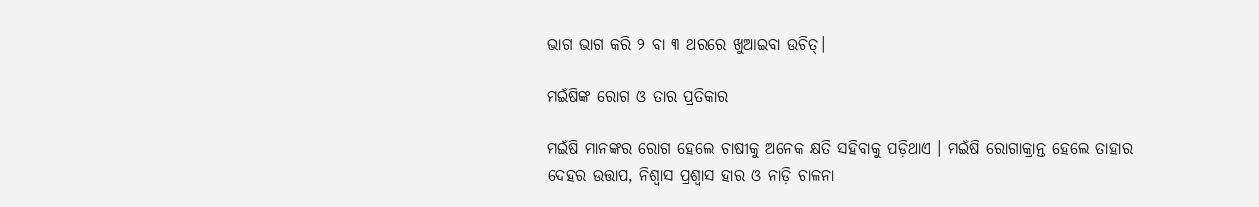ଭାଗ ଭାଗ କରି ୨ ବା ୩ ଥରରେ ଖୁଆଇବା ଉଚିତ୍।

ମଇଁଷିଙ୍କ ରୋଗ ଓ ତାର ପ୍ରତିକାର

ମଇଁଷି ମାନଙ୍କର ରୋଗ ହେଲେ ଚାଷୀକୁ ଅନେକ କ୍ଷତି ସହିବାକୁ ପଡ଼ିଥାଏ । ମଇଁଷି ରୋଗାକ୍ରାନ୍ତ ହେଲେ ତାହାର ଦେହର ଉତ୍ତାପ, ନିଶ୍ଵାସ ପ୍ରଶ୍ଵାସ ହାର ଓ ନାଡ଼ି ଚାଳନା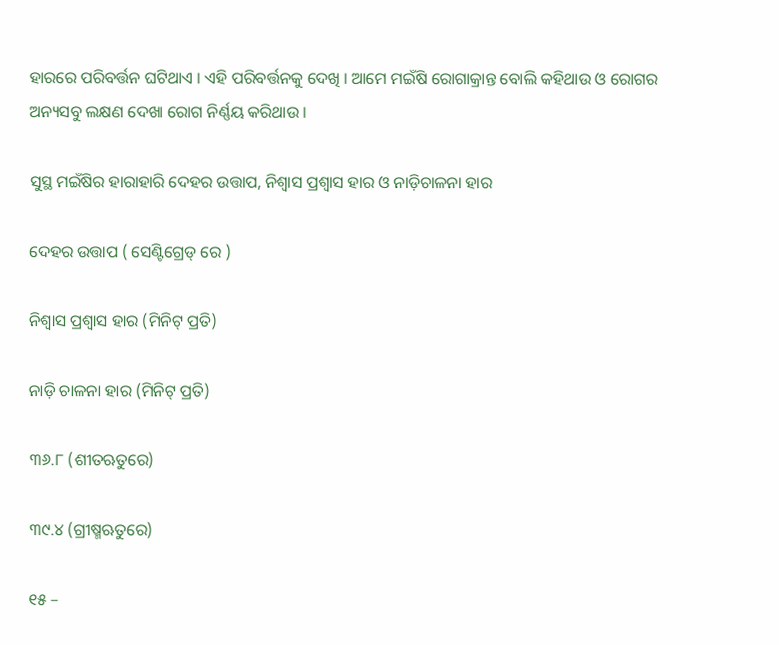ହାରରେ ପରିବର୍ତ୍ତନ ଘଟିଥାଏ । ଏହି ପରିବର୍ତ୍ତନକୁ ଦେଖି । ଆମେ ମଇଁଷି ରୋଗାକ୍ରାନ୍ତ ବୋଲି କହିଥାଉ ଓ ରୋଗର ଅନ୍ୟସବୁ ଲକ୍ଷଣ ଦେଖା ରୋଗ ନିର୍ଣ୍ଣୟ କରିଥାଉ ।

ସୁସ୍ଥ ମଇଁଷିର ହାରାହାରି ଦେହର ଉତ୍ତାପ, ନିଶ୍ଵାସ ପ୍ରଶ୍ୱାସ ହାର ଓ ନାଡ଼ିଚାଳନା ହାର

ଦେହର ଉତ୍ତାପ ( ସେଣ୍ଟିଗ୍ରେଡ୍ ରେ )

ନିଶ୍ଵାସ ପ୍ରଶ୍ଵାସ ହାର (ମିନିଟ୍ ପ୍ରତି)

ନାଡ଼ି ଚାଳନା ହାର (ମିନିଟ୍ ପ୍ରତି)

୩୬.୮ (ଶୀତଋତୁରେ)

୩୯.୪ (ଗ୍ରୀଷ୍ମଋତୁରେ)

୧୫ –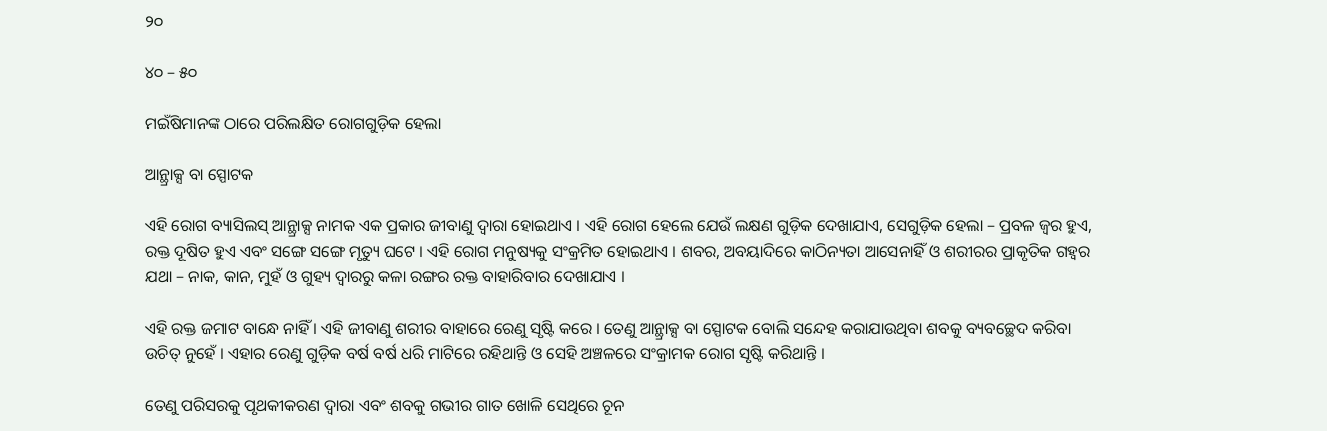୨୦

୪୦ – ୫୦

ମଇଁଷିମାନଙ୍କ ଠାରେ ପରିଲକ୍ଷିତ ରୋଗଗୁଡ଼ିକ ହେଲା

ଆନ୍ଥ୍ରାକ୍ସ ବା ସ୍ପୋଟକ

ଏହି ରୋଗ ବ୍ୟାସିଲସ୍ ଆନ୍ଥ୍ରାକ୍ସ ନାମକ ଏକ ପ୍ରକାର ଜୀବାଣୁ ଦ୍ଵାରା ହୋଇଥାଏ । ଏହି ରୋଗ ହେଲେ ଯେଉଁ ଲକ୍ଷଣ ଗୁଡ଼ିକ ଦେଖାଯାଏ, ସେଗୁଡ଼ିକ ହେଲା – ପ୍ରବଳ ଜ୍ଵର ହୁଏ, ରକ୍ତ ଦୂଷିତ ହୁଏ ଏବଂ ସଙ୍ଗେ ସଙ୍ଗେ ମୃତ୍ୟୁ ଘଟେ । ଏହି ରୋଗ ମନୁଷ୍ୟକୁ ସଂକ୍ରମିତ ହୋଇଥାଏ । ଶବର, ଅବୟାଦିରେ କାଠିନ୍ୟତା ଆସେନାହିଁ ଓ ଶରୀରର ପ୍ରାକୃତିକ ଗହ୍ଵର ଯଥା – ନାକ, କାନ, ମୁହଁ ଓ ଗୁହ୍ୟ ଦ୍ଵାରରୁ କଳା ରଙ୍ଗର ରକ୍ତ ବାହାରିବାର ଦେଖାଯାଏ ।

ଏହି ରକ୍ତ ଜମାଟ ବାନ୍ଧେ ନାହିଁ । ଏହି ଜୀବାଣୁ ଶରୀର ବାହାରେ ରେଣୁ ସୃଷ୍ଟି କରେ । ତେଣୁ ଆନ୍ଥ୍ରାକ୍ସ ବା ସ୍ପୋଟକ ବୋଲି ସନ୍ଦେହ କରାଯାଉଥିବା ଶବକୁ ବ୍ୟବଚ୍ଛେଦ କରିବା ଉଚିତ୍ ନୁହେଁ । ଏହାର ରେଣୁ ଗୁଡ଼ିକ ବର୍ଷ ବର୍ଷ ଧରି ମାଟିରେ ରହିଥାନ୍ତି ଓ ସେହି ଅଞ୍ଚଳରେ ସଂକ୍ରାମକ ରୋଗ ସୃଷ୍ଟି କରିଥାନ୍ତି ।

ତେଣୁ ପରିସରକୁ ପୃଥକୀକରଣ ଦ୍ଵାରା ଏବଂ ଶବକୁ ଗଭୀର ଗାତ ଖୋଳି ସେଥିରେ ଚୂନ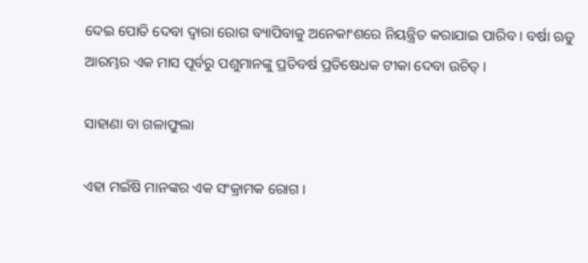ଦେଇ ପୋତି ଦେବା ଦ୍ଵାରା ରୋଗ ବ୍ୟାପିବାକୁ ଅନେକାଂଶରେ ନିୟନ୍ତ୍ରିତ କରାଯାଇ ପାରିବ । ବର୍ଷା ଋତୁ ଆରମ୍ଭର ଏକ ମାସ ପୂର୍ବରୁ ପଶୁମାନଙ୍କୁ ପ୍ରତିବର୍ଷ ପ୍ରତିଷେଧକ ଟୀକା ଦେବା ଉଚିତ୍ ।

ସାହାଣା ବା ଗଳାଫୁଲା

ଏହା ମଇଁଷି ମାନଙ୍କର ଏକ ସଂକ୍ରାମକ ରୋଗ ।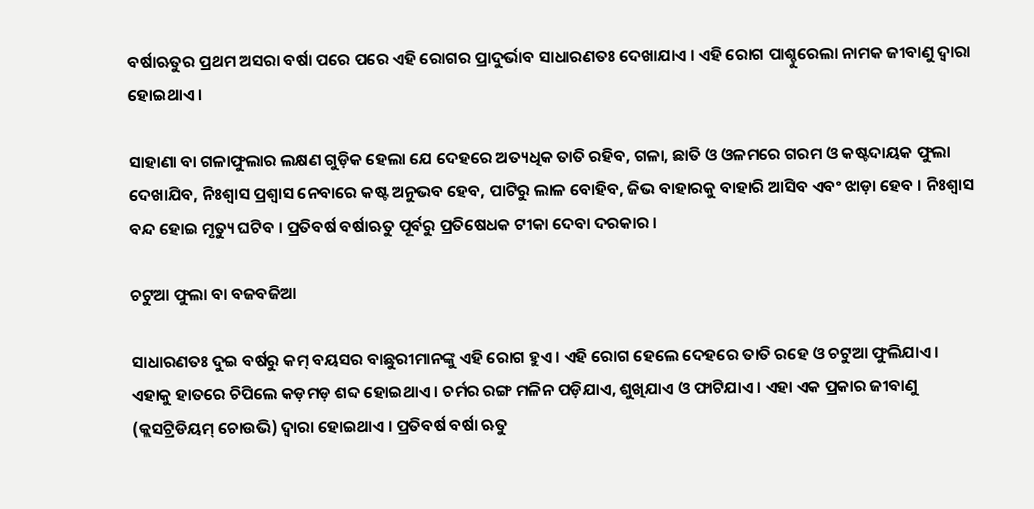ବର୍ଷାଋତୁର ପ୍ରଥମ ଅସରା ବର୍ଷା ପରେ ପରେ ଏହି ରୋଗର ପ୍ରାଦୁର୍ଭାବ ସାଧାରଣତଃ ଦେଖାଯାଏ । ଏହି ରୋଗ ପାଶ୍ଚୁରେଲା ନାମକ ଜୀବାଣୁ ଦ୍ଵାରା ହୋଇଥାଏ ।

ସାହାଣା ବା ଗଳାଫୁଲାର ଲକ୍ଷଣ ଗୁଡ଼ିକ ହେଲା ଯେ ଦେହରେ ଅତ୍ୟଧିକ ତାତି ରହିବ, ଗଳା, ଛାତି ଓ ଓଳମରେ ଗରମ ଓ କଷ୍ଟଦାୟକ ଫୁଲା ଦେଖାଯିବ, ନିଃଶ୍ଵାସ ପ୍ରଶ୍ଵାସ ନେବାରେ କଷ୍ଟ ଅନୁଭବ ହେବ, ପାଟିରୁ ଲାଳ ବୋହିବ, ଜିଭ ବାହାରକୁ ବାହାରି ଆସିବ ଏବଂ ଝାଡ଼ା ହେବ । ନିଃଶ୍ଵାସ ବନ୍ଦ ହୋଇ ମୃତ୍ୟୁ ଘଟିବ । ପ୍ରତିବର୍ଷ ବର୍ଷାଋତୁ ପୂର୍ବରୁ ପ୍ରତିଷେଧକ ଟୀକା ଦେବା ଦରକାର ।

ଚଟୁଆ ଫୁଲା ବା ବଜବଜିଆ

ସାଧାରଣତଃ ଦୁଇ ବର୍ଷରୁ କମ୍ ବୟସର ବାଛୁରୀମାନଙ୍କୁ ଏହି ରୋଗ ହୁଏ । ଏହି ରୋଗ ହେଲେ ଦେହରେ ତାତି ରହେ ଓ ଚଟୁଆ ଫୁଲିଯାଏ । ଏହାକୁ ହାତରେ ଚିପିଲେ କଡ଼ମଡ଼ ଶବ୍ଦ ହୋଇଥାଏ । ଚର୍ମର ରଙ୍ଗ ମଳିନ ପଡ଼ିଯାଏ, ଶୁଖିଯାଏ ଓ ଫାଟିଯାଏ । ଏହା ଏକ ପ୍ରକାର ଜୀବାଣୁ (କ୍ଲସଟ୍ରିଡିୟମ୍ ଚୋଉଭି) ଦ୍ଵାରା ହୋଇଥାଏ । ପ୍ରତିବର୍ଷ ବର୍ଷା ଋତୁ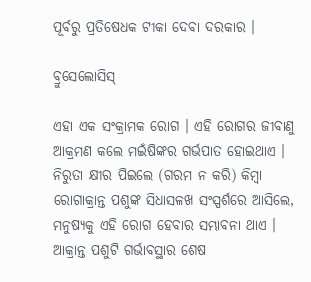ପୂର୍ବରୁ ପ୍ରତିଷେଧକ ଟୀକା ଦେବା ଦରକାର ।

ବ୍ରୁସେଲୋସିସ୍

ଏହା ଏକ ସଂକ୍ରାମକ ରୋଗ । ଏହି ରୋଗର ଜୀବାଣୁ ଆକ୍ରମଣ କଲେ ମଇଁଷିଙ୍କର ଗର୍ଭପାତ ହୋଇଥାଏ । ନିରୁତା କ୍ଷୀର ପିଇଲେ (ଗରମ ନ କରି) କିମ୍ବା  ରୋଗାକ୍ରାନ୍ତ ପଶୁଙ୍କ ସିଧାସଳଖ ସଂସ୍ପର୍ଶରେ ଆସିଲେ, ମନୁଷ୍ୟକୁ ଏହି ରୋଗ ହେବାର ସମ୍ଭାବନା ଥାଏ । ଆକ୍ରାନ୍ତ ପଶୁଟି ଗର୍ଭାବସ୍ଥାର ଶେଷ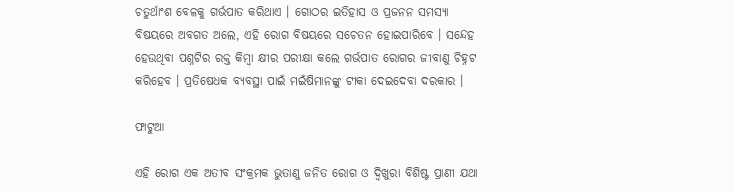ଚତୁର୍ଥାଂଶ ବେଳକୁ ଗର୍ଭପାତ କରିଥାଏ । ଗୋଠର ଇତିହାସ ଓ ପ୍ରଜନନ ସମସ୍ୟା ବିଷୟରେ ଅବଗତ ଅଲେ, ଏହି ରୋଗ ବିଷୟରେ ସଚେତନ ହୋଇପାରିବେ । ସନ୍ଦେହ ହେଉଥିବା ପଶ୍ନଟିର ରକ୍ତ କିମ୍ବା କ୍ଷୀର ପରୀକ୍ଷା କଲେ ଗର୍ଭପାତ ରୋଗର ଜୀବାଣୁ ଚିହ୍ନଟ କରିହେବ । ପ୍ରତିଷେଧକ ବ୍ୟବସ୍ଥା ପାଇଁ ମଇଁଷିମାନଙ୍କୁ ଟୀକା ଦେଇଦେବା ଦରକାର ।

ଫାଟୁଆ

ଏହି ରୋଗ ଏକ ଅତୀବ ସଂକ୍ରମକ ଭୁତାଣୁ ଜନିତ ରୋଗ ଓ ଦ୍ଵିଖୁରା ବିଶିଷ୍ଟ ପ୍ରାଣୀ ଯଥା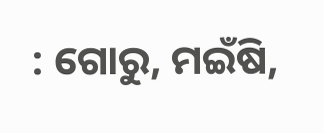: ଗୋରୁ, ମଇଁଷି,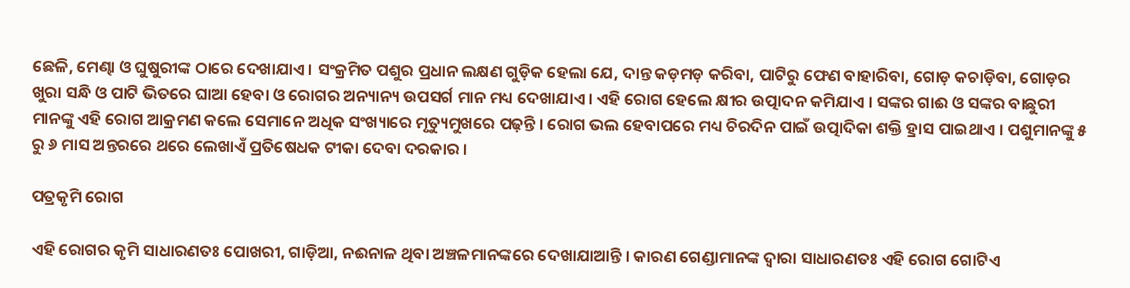ଛେଳି, ମେଣ୍ଢା ଓ ଘୁଷୁରୀଙ୍କ ଠାରେ ଦେଖାଯାଏ । ସଂକ୍ରମିତ ପଶୁର ପ୍ରଧାନ ଲକ୍ଷଣ ଗୁଡ଼ିକ ହେଲା ଯେ, ଦାନ୍ତ କଡ଼ମଡ଼ କରିବା, ପାଟିରୁ ଫେଣ ବାହାରିବା, ଗୋଡ଼ କଚାଡ଼ିବା, ଗୋଡ଼ର ଖୁରା ସନ୍ଧି ଓ ପାଟି ଭିତରେ ଘାଆ ହେବା ଓ ରୋଗର ଅନ୍ୟାନ୍ୟ ଉପସର୍ଗ ମାନ ମଧ୍ୟ ଦେଖାଯାଏ । ଏହି ରୋଗ ହେଲେ କ୍ଷୀର ଉତ୍ପାଦନ କମିଯାଏ । ସଙ୍କର ଗାଈ ଓ ସଙ୍କର ବାଛୁରୀ ମାନଙ୍କୁ ଏହି ରୋଗ ଆକ୍ରମଣ କଲେ ସେମାନେ ଅଧିକ ସଂଖ୍ୟାରେ ମୃତ୍ୟୁମୁଖରେ ପଢ଼ନ୍ତି । ରୋଗ ଭଲ ହେବାପରେ ମଧ୍ୟ ଚିରଦିନ ପାଇଁ ଉତ୍ପାଦିକା ଶକ୍ତି ହ୍ରାସ ପାଇଥାଏ । ପଶୁମାନଙ୍କୁ ୫ ରୁ ୬ ମାସ ଅନ୍ତରରେ ଥରେ ଲେଖାଏଁ ପ୍ରତିଷେଧକ ଟୀକା ଦେବା ଦରକାର ।

ପତ୍ରକୃମି ରୋଗ

ଏହି ରୋଗର କୃମି ସାଧାରଣତଃ ପୋଖରୀ, ଗାଡ଼ିଆ, ନଈନାଳ ଥିବା ଅଞ୍ଚଳମାନଙ୍କରେ ଦେଖାଯାଆନ୍ତି । କାରଣ ଗେଣ୍ଡାମାନଙ୍କ ଦ୍ଵାରା ସାଧାରଣତଃ ଏହି ରୋଗ ଗୋଟିଏ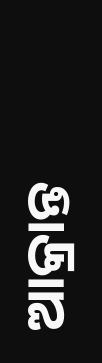ଆକ୍ରାନ୍ତ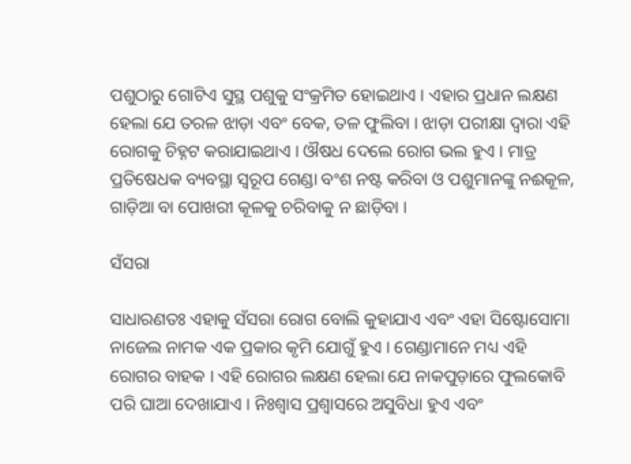ପଶୁଠାରୁ ଗୋଟିଏ ସୁସ୍ଥ ପଶୁକୁ ସଂକ୍ରମିତ ହୋଇଥାଏ । ଏହାର ପ୍ରଧାନ ଲକ୍ଷଣ ହେଲା ଯେ ତରଳ ଝାଡ଼ା ଏବଂ ବେକ, ତଳ ଫୁଲିବା । ଝାଡ଼ା ପରୀକ୍ଷା ଦ୍ଵାରା ଏହି ରୋଗକୁ ଚିହ୍ନଟ କରାଯାଇଥାଏ । ଔଷଧ ଦେଲେ ରୋଗ ଭଲ ହୁଏ । ମାତ୍ର ପ୍ରତିଷେଧକ ବ୍ୟବସ୍ଥା ସ୍ଵରୂପ ଗେଣ୍ଡା ବଂଶ ନଷ୍ଟ କରିବା ଓ ପଶୁମାନଙ୍କୁ ନଈକୂଳ, ଗାଡ଼ିଆ ବା ପୋଖରୀ କୂଳକୁ ଚରିବାକୁ ନ ଛାଡ଼ିବା ।

ସଁସରା

ସାଧାରଣତଃ ଏହାକୁ ସଁସରା ରୋଗ ବୋଲି କୁହାଯାଏ ଏବଂ ଏହା ସିଷ୍ଟୋସୋମା ନାଜେଲ ନାମକ ଏକ ପ୍ରକାର କୃମି ଯୋଗୁଁ ହୁଏ । ଗେଣ୍ଡାମାନେ ମଧ୍ୟ ଏହି ରୋଗର ବାହକ । ଏହି ରୋଗର ଲକ୍ଷଣ ହେଲା ଯେ ନାକପୁଡ଼ାରେ ଫୁଲକୋବି ପରି ଘାଆ ଦେଖାଯାଏ । ନିଃଶ୍ଵାସ ପ୍ରଶ୍ଵାସରେ ଅସୁବିଧା ହୁଏ ଏବଂ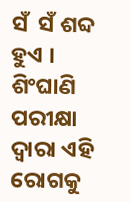ସଁ  ସଁ ଶବ୍ଦ ହୁଏ । ଶିଂଘାଣି ପରୀକ୍ଷା ଦ୍ଵାରା ଏହି ରୋଗକୁ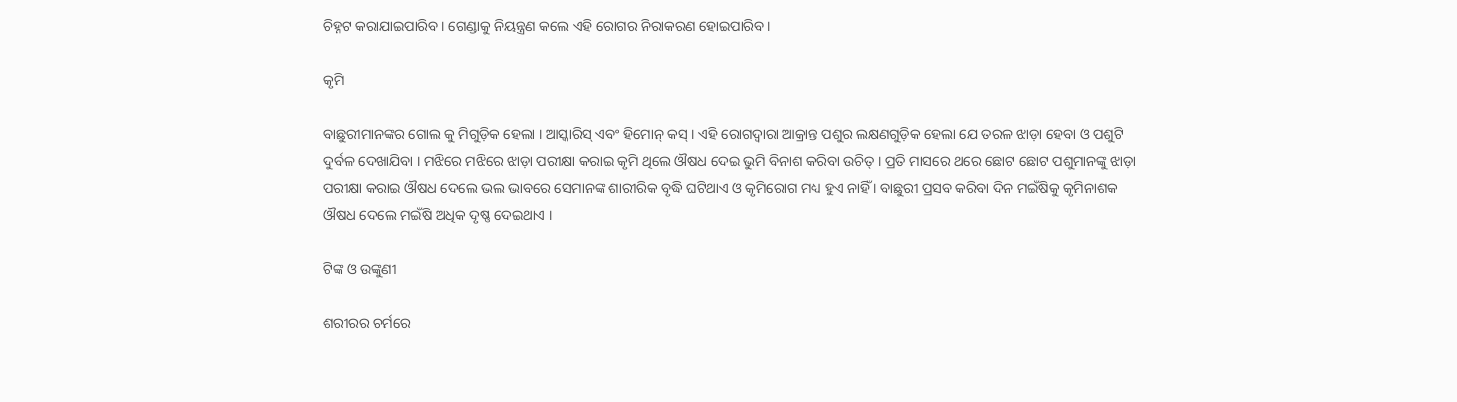ଚିହ୍ନଟ କରାଯାଇପାରିବ । ଗେଣ୍ଡାକୁ ନିୟନ୍ତ୍ରଣ କଲେ ଏହି ରୋଗର ନିରାକରଣ ହୋଇପାରିବ ।

କୃମି

ବାଛୁରୀମାନଙ୍କର ଗୋଲ କୁ ମିଗୁଡ଼ିକ ହେଲା । ଆସ୍କାରିସ୍ ଏବଂ ହିମୋନ୍ କସ୍ । ଏହି ରୋଗଦ୍ଵାରା ଆକ୍ରାନ୍ତ ପଶୁର ଲକ୍ଷଣଗୁଡ଼ିକ ହେଲା ଯେ ତରଳ ଝାଡ଼ା ହେବା ଓ ପଶୁଟି ଦୁର୍ବଳ ଦେଖାଯିବା । ମଝିରେ ମଝିରେ ଝାଡ଼ା ପରୀକ୍ଷା କରାଇ କୃମି ଥିଲେ ଔଷଧ ଦେଇ ଭୁମି ବିନାଶ କରିବା ଉଚିତ୍ । ପ୍ରତି ମାସରେ ଥରେ ଛୋଟ ଛୋଟ ପଶୁମାନଙ୍କୁ ଝାଡ଼ା ପରୀକ୍ଷା କରାଇ ଔଷଧ ଦେଲେ ଭଲ ଭାବରେ ସେମାନଙ୍କ ଶାରୀରିକ ବୃଦ୍ଧି ଘଟିଥାଏ ଓ କୃମିରୋଗ ମଧ୍ୟ ହୁଏ ନାହିଁ । ବାଛୁରୀ ପ୍ରସବ କରିବା ଦିନ ମଇଁଷିକୁ କୃମିନାଶକ ଔଷଧ ଦେଲେ ମଇଁଷି ଅଧିକ ଦୃଷ୍ଣ ଦେଇଥାଏ ।

ଟିଙ୍କ ଓ ଉଙ୍କୁଣୀ

ଶରୀରର ଚର୍ମରେ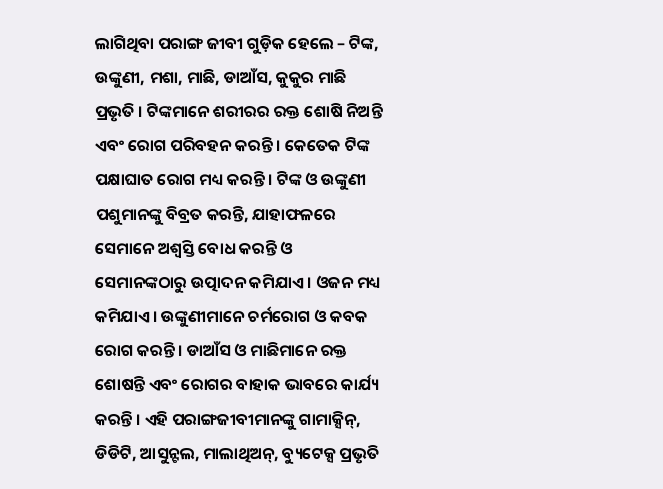ଲାଗିଥିବା ପରାଙ୍ଗ ଜୀବୀ ଗୁଡ଼ିକ ହେଲେ – ଟିଙ୍କ, ଉଙ୍କୁଣୀ, ମଶା, ମାଛି, ଡାଆଁସ, କୁକୁର ମାଛି ପ୍ରଭୃତି । ଟିଙ୍କମାନେ ଶରୀରର ରକ୍ତ ଶୋଷି ନିଅନ୍ତି ଏବଂ ରୋଗ ପରିବହନ କରନ୍ତି । କେତେକ ଟିଙ୍କ ପକ୍ଷାଘାତ ରୋଗ ମଧ୍ୟ କରନ୍ତି । ଟିଙ୍କ ଓ ଉଙ୍କୁଣୀ ପଶୁମାନଙ୍କୁ ବିବ୍ରତ କରନ୍ତି, ଯାହାଫଳରେ ସେମାନେ ଅଶ୍ଵସ୍ତି ବୋଧ କରନ୍ତି ଓ ସେମାନଙ୍କଠାରୁ ଉତ୍ପାଦନ କମିଯାଏ । ଓଜନ ମଧ୍ୟ କମିଯାଏ । ଉଙ୍କୁଣୀମାନେ ଚର୍ମରୋଗ ଓ କବକ ରୋଗ କରନ୍ତି । ଡାଆଁସ ଓ ମାଛିମାନେ ରକ୍ତ ଶୋଷନ୍ତି ଏବଂ ରୋଗର ବାହାକ ଭାବରେ କାର୍ଯ୍ୟ କରନ୍ତି । ଏହି ପରାଙ୍ଗଜୀବୀମାନଙ୍କୁ ଗାମାକ୍ସିନ୍, ଡିଡିଟି, ଆସୁନ୍ଟଲ, ମାଲାଥିଅନ୍, ବ୍ୟୁଟେକ୍ସ ପ୍ରଭୃତି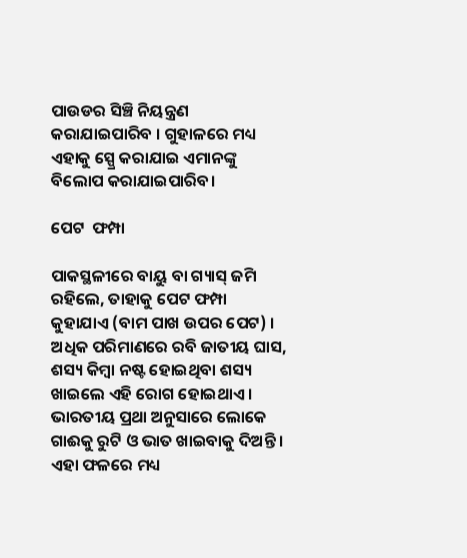ପାଉଡର ସିଞ୍ଚି ନିୟନ୍ତ୍ରଣ କରାଯାଇପାରିବ । ଗୁହାଳରେ ମଧ୍ୟ ଏହାକୁ ସ୍ପ୍ରେ କରାଯାଇ ଏମାନଙ୍କୁ ବିଲୋପ କରାଯାଇପାରିବ।

ପେଟ  ଫମ୍ପା

ପାକସ୍ଥଳୀରେ ବାୟୁ ବା ଗ୍ୟାସ୍ ଜମି ରହିଲେ, ତାହାକୁ ପେଟ ଫମ୍ପା କୁହାଯାଏ (ବାମ ପାଖ ଉପର ପେଟ) । ଅଧିକ ପରିମାଣରେ ରବି ଜାତୀୟ ଘାସ, ଶସ୍ୟ କିମ୍ବା ନଷ୍ଟ ହୋଇଥିବା ଶସ୍ୟ ଖାଇଲେ ଏହି ରୋଗ ହୋଇଥାଏ । ଭାରତୀୟ ପ୍ରଥା ଅନୁସାରେ ଲୋକେ ଗାଈକୁ ରୁଟି ଓ ଭାତ ଖାଇବାକୁ ଦିଅନ୍ତି । ଏହା ଫଳରେ ମଧ୍ୟ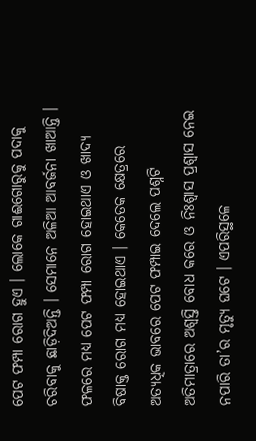ପେଟ ଫମ୍ପା ରୋଗ ହୁଏ । ଲୋକେ ଗାଈଗୋରୁକୁ ପଦାକୁ ଚରିବାକୁ ଛାଡ଼ିଦିଅନ୍ତି । ସେମାନେ ଅଳିଆ ଆବର୍ଜନା ଖାଆନ୍ତି । ଫଳରେ ମଧ୍ୟ ପେଟ ଫମ୍ପା ରୋଗ ହୋଇଥାଏ ଓ ଖାଦ୍ୟ ବିଷାକ୍ତ ରୋଗ ମଧ୍ୟ ହୋଇଥାଏ । କେତେକ କ୍ଷେତ୍ରରେ ଅତ୍ୟଧିକ ଭାବରେ ପେଟ ଫମ୍ପାଇ ଦେଲେ ପଶ୍ନଟି ଅତିମାତ୍ରାରେ ଅଶ୍ଵସ୍ତି ବୋଧ କରେ ଓ ନିଃଶ୍ଵାସ ପ୍ରଶ୍ଵାସ ନେଇ ନପାରି ତା’ର ମୃତ୍ୟୁ ଘଟେ । ଏପରିସ୍ଥଳେ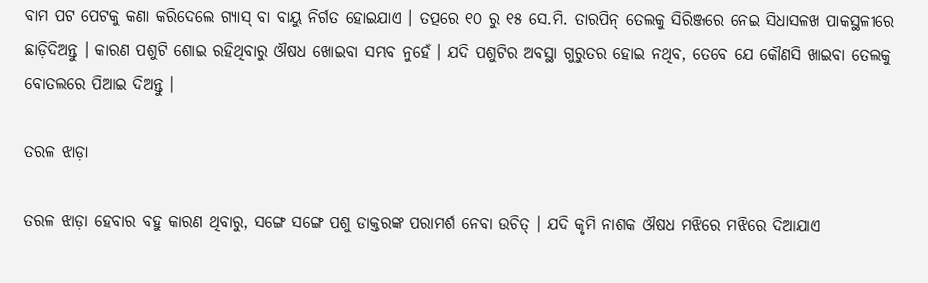ବାମ ପଟ ପେଟକୁ କଣା କରିଦେଲେ ଗ୍ୟାସ୍ ବା ବାୟୁ ନିର୍ଗତ ହୋଇଯାଏ । ତତ୍ପରେ ୧୦ ରୁ ୧୫ ସେ.ମି. ତାରପିନ୍ ତେଲକୁ ସିରିଞ୍ଜରେ ନେଇ ସିଧାସଳଖ ପାକସ୍ଥଳୀରେ ଛାଡ଼ିଦିଅନ୍ତୁ । କାରଣ ପଶୁଟି ଶୋଇ ରହିଥିବାରୁ ଔଷଧ ଖୋଇବା ସମ୍ଭବ ନୁହେଁ । ଯଦି ପଶୁଟିର ଅବସ୍ଥା ଗୁରୁତର ହୋଇ ନଥିବ, ତେବେ ଯେ କୌଣସି ଖାଇବା ତେଲକୁ ବୋତଲରେ ପିଆଇ ଦିଅନ୍ତୁ ।

ତରଳ ଝାଡ଼ା

ତରଳ ଝାଡ଼ା ହେବାର ବହୁ କାରଣ ଥିବାରୁ, ସଙ୍ଗେ ସଙ୍ଗେ ପଶୁ ଡାକ୍ତରଙ୍କ ପରାମର୍ଶ ନେବା ଉଚିତ୍ । ଯଦି କୃମି ନାଶକ ଔଷଧ ମଝିରେ ମଝିରେ ଦିଆଯାଏ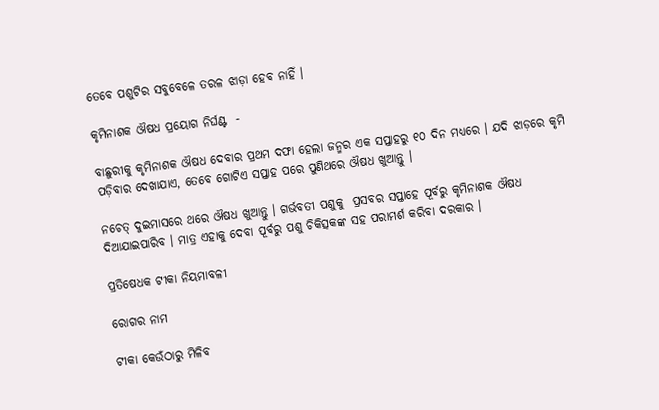ତେବେ ପଶୁଟିର ସବୁବେଳେ ତରଳ ଝାଡ଼ା ହେବ ନାହିଁ ।

କୃମିନାଶକ ଔଷଧ ପ୍ରୟୋଗ ନିର୍ଘଣ୍ଟ  -

ବାଛୁରୀକୁ କୃମିନାଶକ ଔଷଧ ଦେବାର ପ୍ରଥମ ଦଫା ହେଲା ଜନ୍ମର ଏକ ସପ୍ତାହରୁ ୧୦ ଦିନ ମଧ୍ୟରେ । ଯଦି ଝାଡ଼ରେ କୃମି ପଡ଼ିବାର ଦେଖାଯାଏ, ତେବେ ଗୋଟିଏ ସପ୍ତାହ ପରେ ପୁଣିଥରେ ଔଷଧ ଖୁଆନ୍ତୁ ।

ନଚେତ୍ ଦୁଇମାସରେ ଥରେ ଔଷଧ ଖୁଆନ୍ତୁ । ଗର୍ଭବତୀ ପଶୁକୁ  ପ୍ରସବର ସପ୍ତାହେ ପୂର୍ବରୁ କୃମିନାଶକ ଔଷଧ ଦିଆଯାଇପାରିବ । ମାତ୍ର ଏହାକୁ ଦେବା ପୂର୍ବରୁ ପଶୁ ଚିକିତ୍ସକଙ୍କ ସହ ପରାମର୍ଶ କରିବା ଦରକାର ।

ପ୍ରତିଷେଧକ ଟୀକା ନିୟମାବଳୀ

ରୋଗର ନାମ

ଟୀକା କେଉଁଠାରୁ ମିଳିବ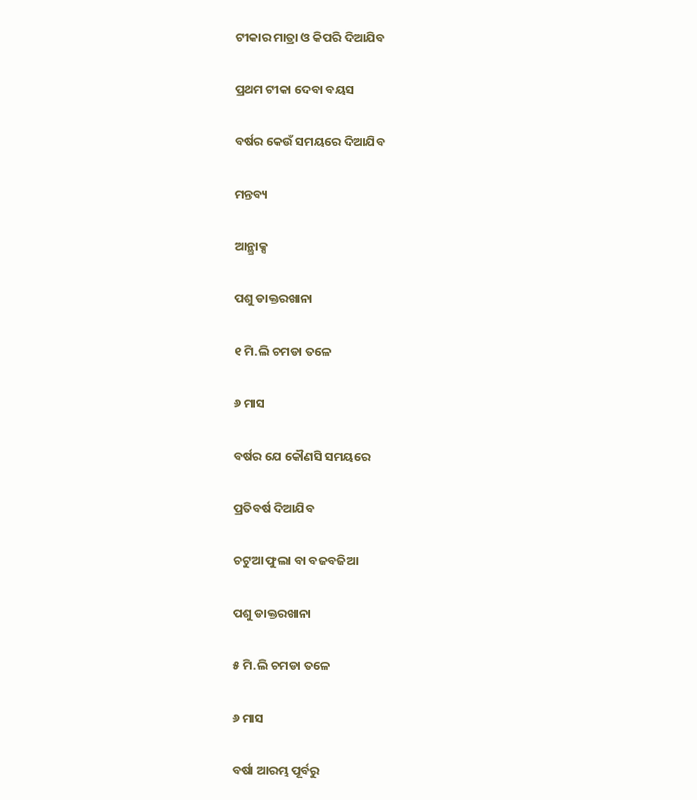ଟୀକାର ମାତ୍ରା ଓ କିପରି ଦିଆଯିବ

ପ୍ରଥମ ଟୀକା ଦେବା ବୟସ

ବର୍ଷର କେଉଁ ସମୟରେ ଦିଆଯିବ

ମନ୍ତବ୍ୟ

ଆନ୍ଥ୍ରାକ୍ସ

ପଶୁ ଡାକ୍ତରଖାନା

୧ ମି.ଲି ଚମଡା ତଳେ

୬ ମାସ

ବର୍ଷର ଯେ କୌଣସି ସମୟରେ

ପ୍ରତିବର୍ଷ ଦିଆଯିବ

ଚଟୁଆ ଫୁଲା ବା ବଜବଜିଆ

ପଶୁ ଡାକ୍ତରଖାନା

୫ ମି.ଲି ଚମଡା ତଳେ

୬ ମାସ

ବର୍ଷା ଆରମ୍ଭ ପୂର୍ବରୁ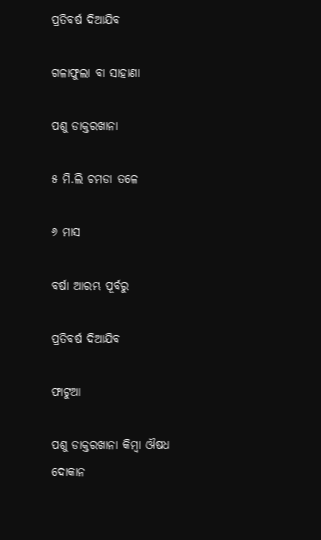ପ୍ରତିବର୍ଷ ଦିଆଯିବ

ଗଳାଫୁଲା ବା ସାହାଣା

ପଶୁ ଡାକ୍ତରଖାନା

୫ ମି.ଲି ଚମଡା ତଳେ

୬ ମାସ

ବର୍ଷା ଆରମ୍ଭ ପୂର୍ବରୁ

ପ୍ରତିବର୍ଷ ଦିଆଯିବ

ଫାଟୁଆ

ପଶୁ ଡାକ୍ତରଖାନା କିମ୍ବା ଔଷଧ ଦୋକାନ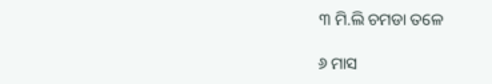୩ ମି.ଲି ଚମଡା ତଳେ

୬ ମାସ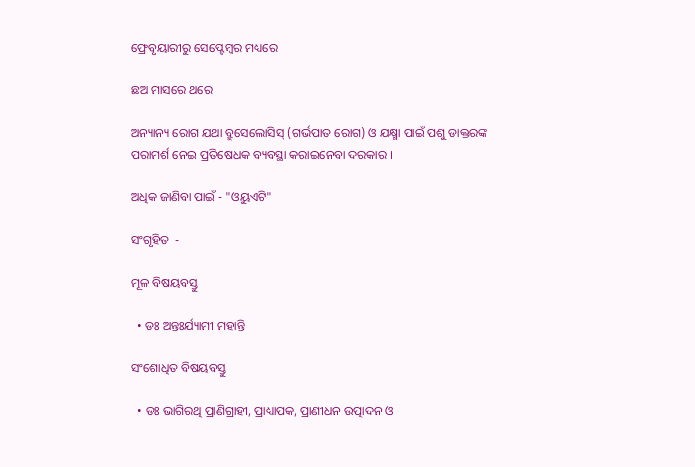ଫ୍ରେବୃୟାରୀରୁ ସେପ୍ଟେମ୍ବର ମଧ୍ୟରେ

ଛଅ ମାସରେ ଥରେ

ଅନ୍ୟାନ୍ୟ ରୋଗ ଯଥା ବ୍ରୁସେଲୋସିସ୍ (ଗର୍ଭପାତ ରୋଗ) ଓ ଯକ୍ଷ୍ମା ପାଇଁ ପଶୁ ଡାକ୍ତରଙ୍କ ପରାମର୍ଶ ନେଇ ପ୍ରତିଷେଧକ ବ୍ୟବସ୍ଥା କରାଇନେବା ଦରକାର ।

ଅଧିକ ଜାଣିବା ପାଇଁ - "ଓୟୁଏଟି"

ସଂଗୃହିତ  -

ମୂଳ ବିଷୟବସ୍ତୁ

  • ଡଃ ଅନ୍ତଃର୍ଯ୍ୟାମୀ ମହାନ୍ତି

ସଂଶୋଧିତ ବିଷୟବସ୍ତୁ

  • ଡଃ ଭାଗିରଥି ପ୍ରାଣିଗ୍ରାହୀ, ପ୍ରାଧ୍ୟାପକ, ପ୍ରାଣୀଧନ ଉତ୍ପାଦନ ଓ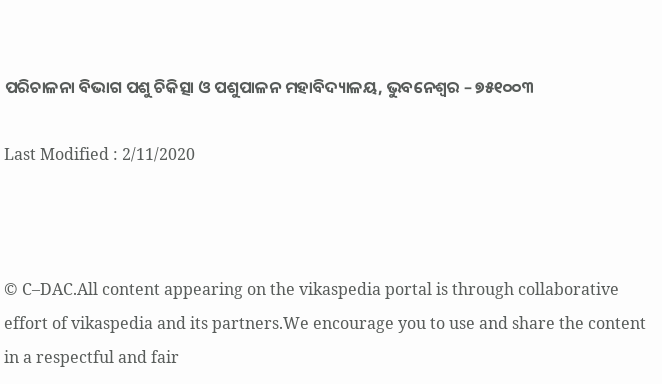ପରିଚାଳନା ବିଭାଗ ପଶୁ ଚିକିତ୍ସା ଓ ପଶୁପାଳନ ମହାବିଦ୍ୟାଳୟ, ଭୁବନେଶ୍ଵର – ୭୫୧୦୦୩

Last Modified : 2/11/2020



© C–DAC.All content appearing on the vikaspedia portal is through collaborative effort of vikaspedia and its partners.We encourage you to use and share the content in a respectful and fair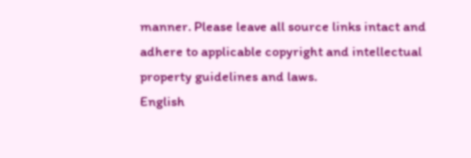manner. Please leave all source links intact and adhere to applicable copyright and intellectual property guidelines and laws.
English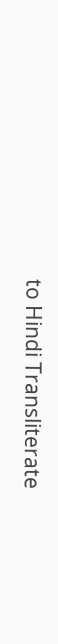to Hindi Transliterate